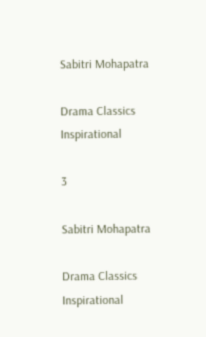Sabitri Mohapatra

Drama Classics Inspirational

3

Sabitri Mohapatra

Drama Classics Inspirational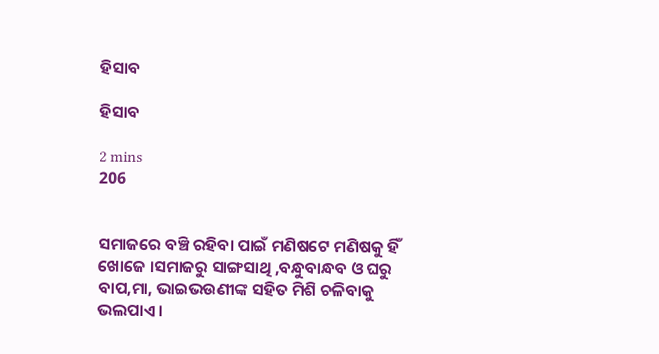ହିସାବ

ହିସାବ

2 mins
206


ସମାଜରେ ବଞ୍ଚି ରହିବା ପାଇଁ ମଣିଷଟେ ମଣିଷକୁ ହିଁ ଖୋଜେ ।ସମାଜରୁ ସାଙ୍ଗସାଥି ,ବନ୍ଧୁବାନ୍ଧବ ଓ ଘରୁ ବାପ,ମା, ଭାଇଭଉଣୀଙ୍କ ସହିତ ମିଶି ଚଳିବାକୁ ଭଲପାଏ ।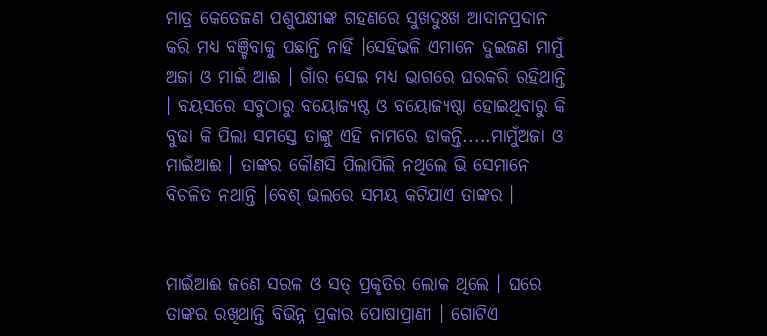ମାତ୍ର କେତେଜଣ ପଶୁପକ୍ଷୀଙ୍କ ଗହଣରେ ସୁଖଦୁଃଖ ଆଦାନପ୍ରଦାନ କରି ମଧ୍ୟ ବଞ୍ଚିବାକୁ ପଛାନ୍ତି ନାହିଁ ।ସେହିଭଳି ଏମାନେ ଦୁଇଜଣ ମାମୁଁ ଅଜା ଓ ମାଇଁ ଆଈ । ଗାଁର ସେଇ ମଧ୍ୟ ଭାଗରେ ଘରକରି ରହିଥାନ୍ତି । ବୟସରେ ସବୁଠାରୁ ବୟୋଜ୍ଯଷ୍ଠ ଓ ବୟୋଜ୍ଯଷ୍ଠା ହୋଇଥିବାରୁ କି ବୁଢା କି ପିଲା ସମସ୍ତେ ତାଙ୍କୁ ଏହି ନାମରେ ଡାକନ୍ତି.....ମାମୁଁଅଜା ଓ ମାଇଁଆଈ । ତାଙ୍କର କୌଣସି ପିଲାପିଲି ନଥିଲେ ଭି ସେମାନେ ବିଚଳିତ ନଥାନ୍ତି ।ବେଶ୍ ଭଲରେ ସମୟ କଟିଯାଏ ତାଙ୍କର ।


ମାଇଁଆଈ ଜଣେ ସରଳ ଓ ସତ୍ ପ୍ରକୃତିର ଲୋକ ଥିଲେ । ଘରେ ତାଙ୍କର ରଖିଥାନ୍ତି ବିଭିନ୍ନ ପ୍ରକାର ପୋଷାପ୍ରାଣୀ । ଗୋଟିଏ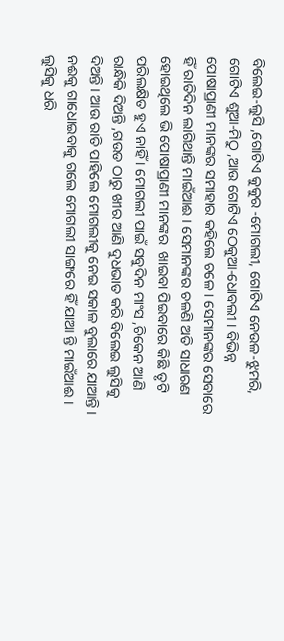ବିଲେଇ-ଲୁସି ,ଗୋଟିଏ କୁକୁର -ମୋଗଲୀ, ଗୋଟିଏ ନେଉଳ-ଝୁମରି, ଗୋଟିଏ ଶୁଆ-ମିଠୁ ,ଆଉ ଗୋଟିଏ ଠେକୁଆ-ଧୋବଲୀ । ବିଭିନ୍ନ ପୋଷାପ୍ରାଣୀ ମାନଙ୍କର ସମାହାର କହିଲେ ଚଳେ । ସେମାନଙ୍କର ସେବାରେ ହିଁ ରାତିଦିନ ଲାଗିଥାନ୍ତି ମାଇଁଆଈ । ସେମାନଙ୍କର ଚଳଣି ଅତି ସାଧାରଣ ହୋଇଥିଲେ ଭି ପୋଷାପ୍ରାଣୀ ମାନଙ୍କର  ଖାଇବା ପିଇବାରେ କିଛି ତୃଟି ପରିଲକ୍ଷିତ ହୁଏ ନାହିଁ । ମୋଗଲୀ ପାଇଁ ସବୁଦିନ ମାଂସ ,ଚିକେନ ଆଣି ରାନ୍ଧିକି ଦିଅନ୍ତି ,ଗଉଡ ଠାରୁ ଖୀର ଆଣି ଦୁଧଭାତ କରି ବିଲେଇ ଲୁସିକୁ ଦିଅନ୍ତି । ଆଉ ରାତି ପାହିଲେ ମୋଗଲୀକୁ ନେଇ ସକାଳ ବୁଲାରେ ଯାଆନ୍ତି । ନଈକୁ ଗାଧୋଇବାକୁ ଗଲେ ମୋଗଲୀ ସାଙ୍ଗରେ ହିଁ ଯାଆ ନ୍ତି ମାଇଁଆଈ । ଲୁସିକୁ ଧରି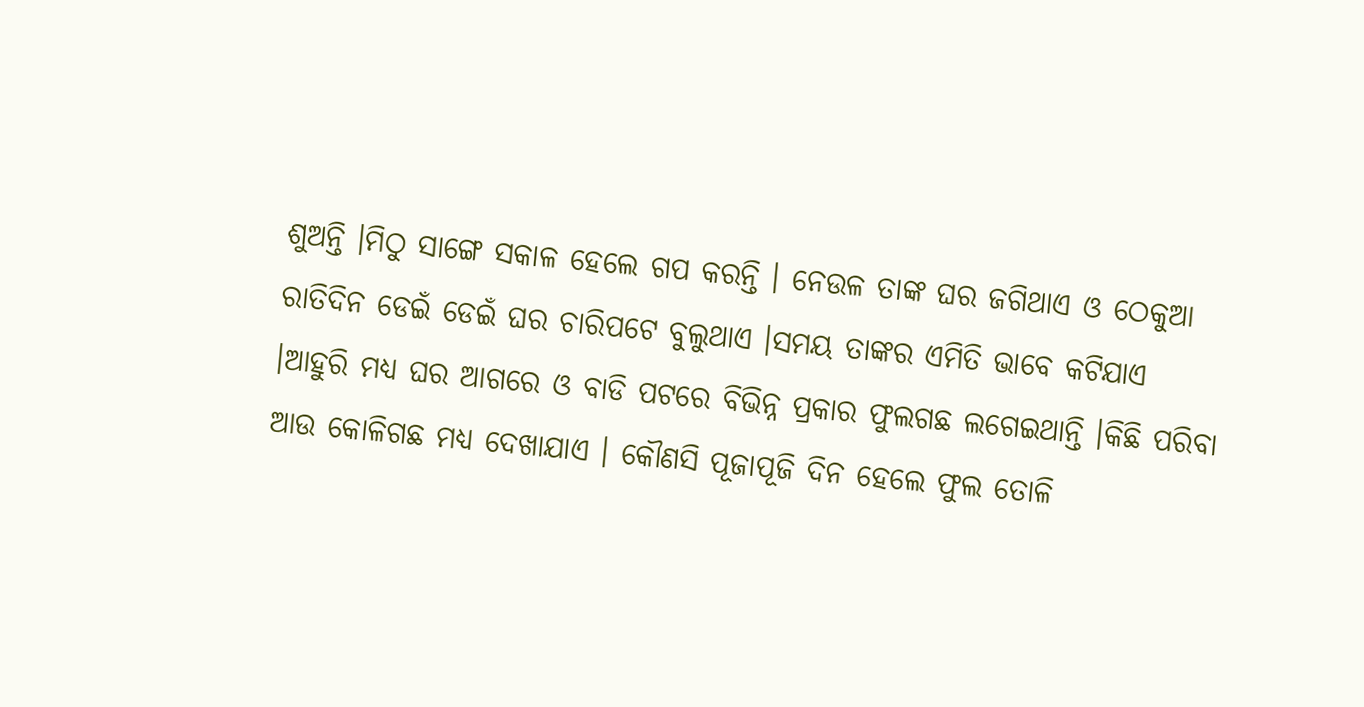ଶୁଅନ୍ତି ।ମିଠୁ ସାଙ୍ଗେ ସକାଳ ହେଲେ ଗପ କରନ୍ତି । ନେଉଳ ତାଙ୍କ ଘର ଜଗିଥାଏ ଓ ଠେକୁଆ ରାତିଦିନ ଡେଇଁ ଡେଇଁ ଘର ଚାରିପଟେ ବୁଲୁଥାଏ ।ସମୟ ତାଙ୍କର ଏମିତି ଭାବେ କଟିଯାଏ ।ଆହୁରି ମଧ୍ୟ ଘର ଆଗରେ ଓ ବାଡି ପଟରେ ବିଭିନ୍ନ ପ୍ରକାର ଫୁଲଗଛ ଲଗେଇଥାନ୍ତି ।କିଛି ପରିବା ଆଉ କୋଳିଗଛ ମଧ୍ୟ ଦେଖାଯାଏ । କୌଣସି ପୂଜାପୂଜି ଦିନ ହେଲେ ଫୁଲ ତୋଳି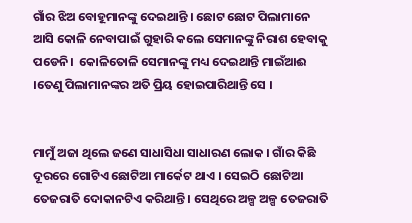ଗାଁର ଝିଅ ବୋହୂମାନଙ୍କୁ ଦେଇଥାନ୍ତି । ଛୋଟ ଛୋଟ ପିଲାମାନେ ଆସି କୋଳି ନେବାପାଇଁ ଗୁହାରି କଲେ ସେମାନଙ୍କୁ ନିରାଶ ହେବାକୁ ପଡେନି।  କୋଳିତୋଳି ସେମାନଙ୍କୁ ମଧ୍ୟ ଦେଇଥାନ୍ତି ମାଇଁଆଈ ।ତେଣୁ ପିଲାମାନଙ୍କର ଅତି ପ୍ରିୟ ହୋଇପାରିଥାନ୍ତି ସେ ।


ମାମୁଁ ଅଜା ଥିଲେ ଜଣେ ସାଧାସିଧା ସାଧାରଣ ଲୋକ । ଗାଁର କିଛି ଦୂରରେ ଗୋଟିଏ ଛୋଟିଆ ମାର୍କେଟ ଥାଏ । ସେଇଠି ଛୋଟିଆ ତେଜରାତି ଦୋକାନଟିଏ କରିଥାନ୍ତି । ସେଥିରେ ଅଳ୍ପ ଅଳ୍ପ ତେଜରାତି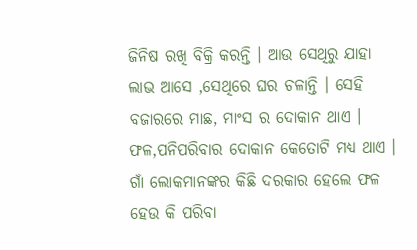ଜିନିଷ ରଖି ବିକ୍ରି କରନ୍ତି । ଆଉ ସେଥିରୁ ଯାହା ଲାଭ ଆସେ ,ସେଥିରେ ଘର ଚଳାନ୍ତି । ସେହି ବଜାରରେ ମାଛ, ମାଂସ ର ଦୋକାନ ଥାଏ । ଫଳ,ପନିପରିବାର ଦୋକାନ କେତୋଟି ମଧ୍ୟ ଥାଏ । ଗାଁ ଲୋକମାନଙ୍କର କିଛି ଦରକାର ହେଲେ ଫଳ ହେଉ କି ପରିବା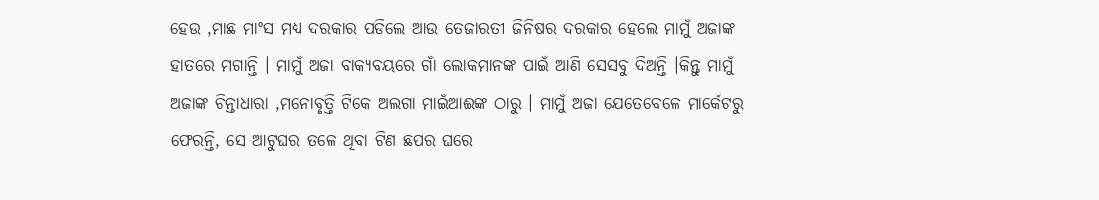ହେଉ ,ମାଛ ମାଂସ ମଧ୍ୟ ଦରକାର ପଡିଲେ ଆଉ ତେଜାରତୀ ଜିନିଷର ଦରକାର ହେଲେ ମାମୁଁ ଅଜାଙ୍କ ହାତରେ ମଗାନ୍ତି । ମାମୁଁ ଅଜା ବାକ୍ୟବୟରେ ଗାଁ ଲୋକମାନଙ୍କ ପାଇଁ ଆଣି ସେସବୁ ଦିଅନ୍ତି ।କିନ୍ତୁ ମାମୁଁ ଅଜାଙ୍କ ଚିନ୍ତାଧାରା ,ମନୋବୃତ୍ତି ଟିକେ ଅଲଗା ମାଇଁଆଈଙ୍କ ଠାରୁ । ମାମୁଁ ଅଜା ଯେତେବେଳେ ମାର୍କେଟରୁ ଫେରନ୍ତି, ସେ ଆଟୁଘର ତଳେ ଥିବା ଟିଣ ଛପର ଘରେ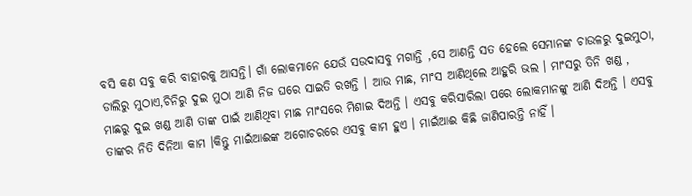ବସି କଣ ସବୁ କରି ବାହାରକୁ ଆସନ୍ତି। ଗାଁ ଲୋକମାନେ ଯେଉଁ ସଉଦାସବୁ ମଗାନ୍ତି ,ସେ ଆଣନ୍ତି ସତ ହେଲେ ସେମାନଙ୍କ ଚାଉଳରୁ ଦୁଇମୁଠା, ଡାଲିରୁ ମୁଠାଏ,ଚିନିରୁ ଦୁଇ ମୁଠା ଆଣି ନିଜ ଘରେ ସାଇତି ରଖନ୍ତି । ଆଉ ମାଛ, ମାଂସ ଆଣିଥିଲେ ଆହୁରି ଭଲ । ମାଂସରୁ ତିନି ଖଣ୍ଡ , ମାଛରୁ ଦୁଇ ଖଣ୍ଡ ଆଣି ତାଙ୍କ ପାଇଁ ଆଣିଥିବା ମାଛ ମାଂସରେ ମିଶାଇ ଦିଅନ୍ତି । ଏସବୁ କରିସାରିଲା ପରେ ଲୋକମାନଙ୍କୁ ଆଣି ଦିଅନ୍ତି । ଏସବୁ ତାଙ୍କର ନିତି ଦିନିଆ କାମ ।କିନ୍ତୁ ମାଇଁଆଈଙ୍କ ଅଗୋଚରରେ ଏସବୁ କାମ ହୁଏ । ମାଇଁଆଈ କିଛି ଜାଣିପାରନ୍ତି ନାହିଁ ।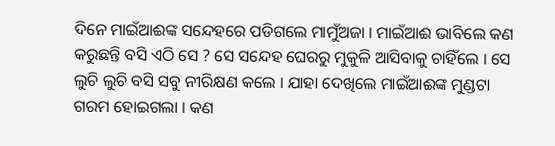ଦିନେ ମାଇଁଆଈଙ୍କ ସନ୍ଦେହରେ ପଡିଗଲେ ମାମୁଁଅଜା । ମାଇଁଆଈ ଭାବିଲେ କଣ କରୁଛନ୍ତି ବସି ଏଠି ସେ ? ସେ ସନ୍ଦେହ ଘେରରୁ ମୁକୁଳି ଆସିବାକୁ ଚାହିଁଲେ । ସେ ଲୁଚି ଲୁଚି ବସି ସବୁ ନୀରିକ୍ଷଣ କଲେ । ଯାହା ଦେଖିଲେ ମାଇଁଆଈଙ୍କ ମୁଣ୍ଡଟା ଗରମ ହୋଇଗଲା । କଣ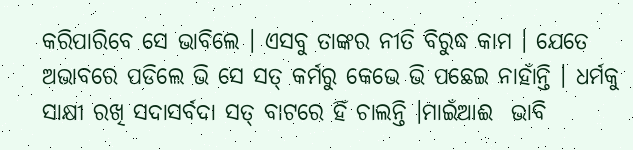କରିପାରିବେ ସେ ଭାବିଲେ । ଏସବୁ ତାଙ୍କର ନୀତି ବିରୁଦ୍ଧ କାମ । ଯେତେ ଅଭାବରେ ପଡିଲେ ଭି ସେ ସତ୍ କର୍ମରୁ କେଭେ ଭି ପଛେଇ ନାହାଁନ୍ତି । ଧର୍ମକୁ ସାକ୍ଷୀ ରଖି ସଦାସର୍ବଦା ସତ୍ ବାଟରେ ହିଁ ଚାଲନ୍ତି ।ମାଇଁଆଈ  ଭାବି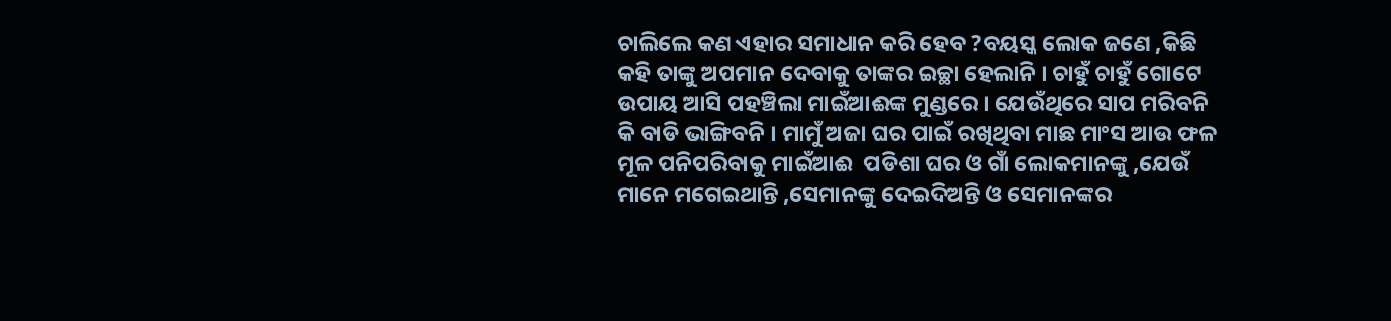ଚାଲିଲେ କଣ ଏହାର ସମାଧାନ କରି ହେବ ?ବୟସ୍କ ଲୋକ ଜଣେ ,କିଛି କହି ତାଙ୍କୁ ଅପମାନ ଦେବାକୁ ତାଙ୍କର ଇଚ୍ଛା ହେଲାନି । ଚାହୁଁ ଚାହୁଁ ଗୋଟେ ଉପାୟ ଆସି ପହଞ୍ଚିଲା ମାଇଁଆଈଙ୍କ ମୁଣ୍ଡରେ । ଯେଉଁଥିରେ ସାପ ମରିବନି କି ବାଡି ଭାଙ୍ଗିବନି । ମାମୁଁ ଅଜା ଘର ପାଇଁ ରଖିଥିବା ମାଛ ମାଂସ ଆଉ ଫଳ ମୂଳ ପନିପରିବାକୁ ମାଇଁଆଈ  ପଡିଶା ଘର ଓ ଗାଁ ଲୋକମାନଙ୍କୁ ,ଯେଉଁ ମାନେ ମଗେଇଥାନ୍ତି ,ସେମାନଙ୍କୁ ଦେଇଦିଅନ୍ତି ଓ ସେମାନଙ୍କର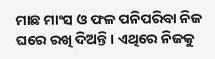ମାଛ ମାଂସ ଓ ଫଳ ପନିପରିବା ନିଜ ଘରେ ରଖି ଦିଅନ୍ତି । ଏଥିରେ ନିଜକୁ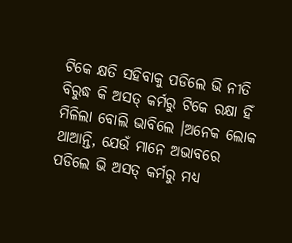ଟିକେ କ୍ଷତି ସହିବାକୁ ପଡିଲେ ଭି ନୀତି ବିରୁଦ୍ଧ କି ଅସତ୍ କର୍ମରୁ ଟିକେ ରକ୍ଷା ହିଁ ମିଳିଲା ବୋଲି ଭାବିଲେ ।ଅନେକ ଲୋକ ଥାଆନ୍ତି, ଯେଉଁ ମାନେ ଅଭାବରେ ପଡିଲେ ଭି ଅସତ୍ କର୍ମରୁ ମଧ୍ୟ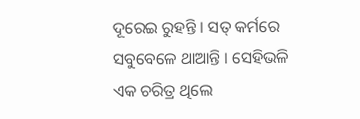ଦୂରେଇ ରୁହନ୍ତି । ସତ୍ କର୍ମରେ ସବୁବେଳେ ଥାଆନ୍ତି । ସେହିଭଳି ଏକ ଚରିତ୍ର ଥିଲେ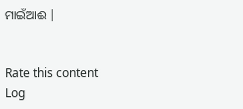ମାଇଁଆଈ |


Rate this content
Log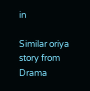in

Similar oriya story from Drama